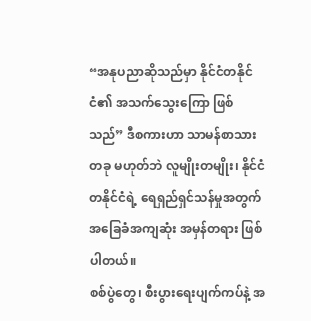“အနုပညာဆိုသည်မှာ နိုင်ငံတနိုင်ငံ၏ အသက်သွေးကြော ဖြစ်သည်” ဒီစကားဟာ သာမန်စာသားတခု မဟုတ်ဘဲ လူမျိုးတမျိုး၊ နိုင်ငံတနိုင်ငံရဲ့ ရေရှည်ရှင်သန်မှုအတွက် အခြေခံအကျဆုံး အမှန်တရား ဖြစ်ပါတယ်။
စစ်ပွဲတွေ၊ စီးပွားရေးပျက်ကပ်နဲ့ အ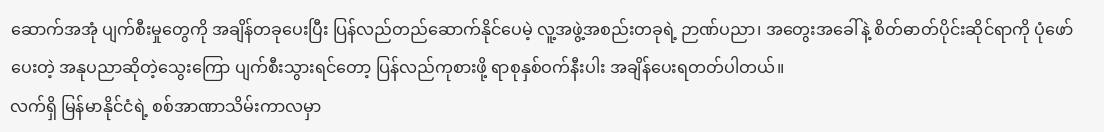ဆောက်အအုံ ပျက်စီးမှုတွေကို အချိန်တခုပေးပြီး ပြန်လည်တည်ဆောက်နိုင်ပေမဲ့ လူ့အဖွဲ့အစည်းတခုရဲ့ ဉာဏ်ပညာ၊ အတွေးအခေါ်နဲ့ စိတ်ဓာတ်ပိုင်းဆိုင်ရာကို ပုံဖော်ပေးတဲ့ အနုပညာဆိုတဲ့သွေးကြော ပျက်စီးသွားရင်တော့ ပြန်လည်ကုစားဖို့ ရာစုနှစ်ဝက်နီးပါး အချိန်ပေးရတတ်ပါတယ်။
လက်ရှိ မြန်မာနိုင်ငံရဲ့ စစ်အာဏာသိမ်းကာလမှာ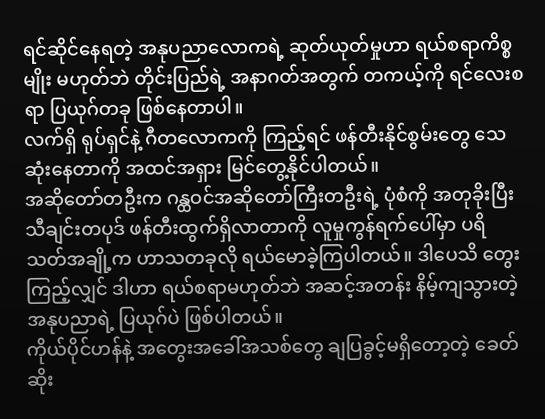ရင်ဆိုင်နေရတဲ့ အနုပညာလောကရဲ့ ဆုတ်ယုတ်မှုဟာ ရယ်စရာကိစ္စမျိုး မဟုတ်ဘဲ တိုင်းပြည်ရဲ့ အနာဂတ်အတွက် တကယ့်ကို ရင်လေးစရာ ပြယုဂ်တခု ဖြစ်နေတာပါ။
လက်ရှိ ရုပ်ရှင်နဲ့ ဂီတလောကကို ကြည့်ရင် ဖန်တီးနိုင်စွမ်းတွေ သေဆုံးနေတာကို အထင်အရှား မြင်တွေ့နိုင်ပါတယ်။
အဆိုတော်တဦးက ဂန္ထဝင်အဆိုတော်ကြီးတဦးရဲ့ ပုံစံကို အတုခိုးပြီး သီချင်းတပုဒ် ဖန်တီးထွက်ရှိလာတာကို လူမှုကွန်ရက်ပေါ်မှာ ပရိသတ်အချို့က ဟာသတခုလို ရယ်မောခဲ့ကြပါတယ်။ ဒါပေသိ တွေးကြည့်လျှင် ဒါဟာ ရယ်စရာမဟုတ်ဘဲ အဆင့်အတန်း နိမ့်ကျသွားတဲ့ အနုပညာရဲ့ ပြယုဂ်ပဲ ဖြစ်ပါတယ်။
ကိုယ်ပိုင်ဟန်နဲ့ အတွေးအခေါ်အသစ်တွေ ချပြခွင့်မရှိတော့တဲ့ ခေတ်ဆိုး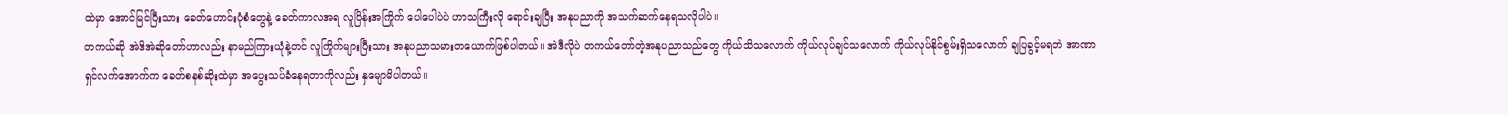ထဲမှာ အောင်မြင်ပြီးသား ခေတ်ဟောင်းပုံစံတွေနဲ့ ခေတ်ကာလအရ လူပြိန်းအကြိုက် ပေါပေါပဲပဲ ဟာသကြီးလို ရောင်းချပြီး အနုပညာကို အသက်ဆက်နေရသလိုပါပဲ။
တကယ်ဆို အဲဒိအဲဆိုတော်ဟာလည်း နာမည်ကြားယုံနဲ့တင် လူကြိုက်များပြီးသား အနုပညာသမားတယောက်ဖြစ်ပါတယ်။ အဲဒီလိုပဲ တကယ်တော်တဲ့အနုပညာသည်တွေ ကိုယ်သိသလောက် ကိုယ်လုပ်ချင်သလောက် ကိုယ်လုပ်နိုင်စွမ်းရှိသလောက် ချပြခွင့်မရဘဲ အာဏာရှင်လက်အောက်က ခေတ်စနစ်ဆိုးထဲမှာ အပွေးသပ်ခံနေရတာကိုလည်း နှမျောမိပါတယ်။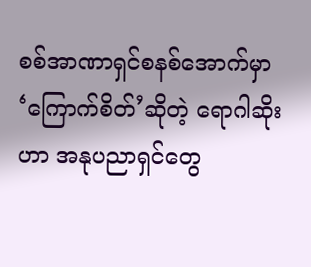စစ်အာဏာရှင်စနစ်အောက်မှာ ‘ကြောက်စိတ်’ဆိုတဲ့ ရောဂါဆိုးဟာ အနုပညာရှင်တွေ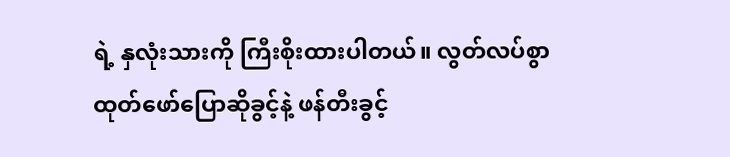ရဲ့ နှလုံးသားကို ကြီးစိုးထားပါတယ်။ လွတ်လပ်စွာ ထုတ်ဖော်ပြောဆိုခွင့်နဲ့ ဖန်တီးခွင့်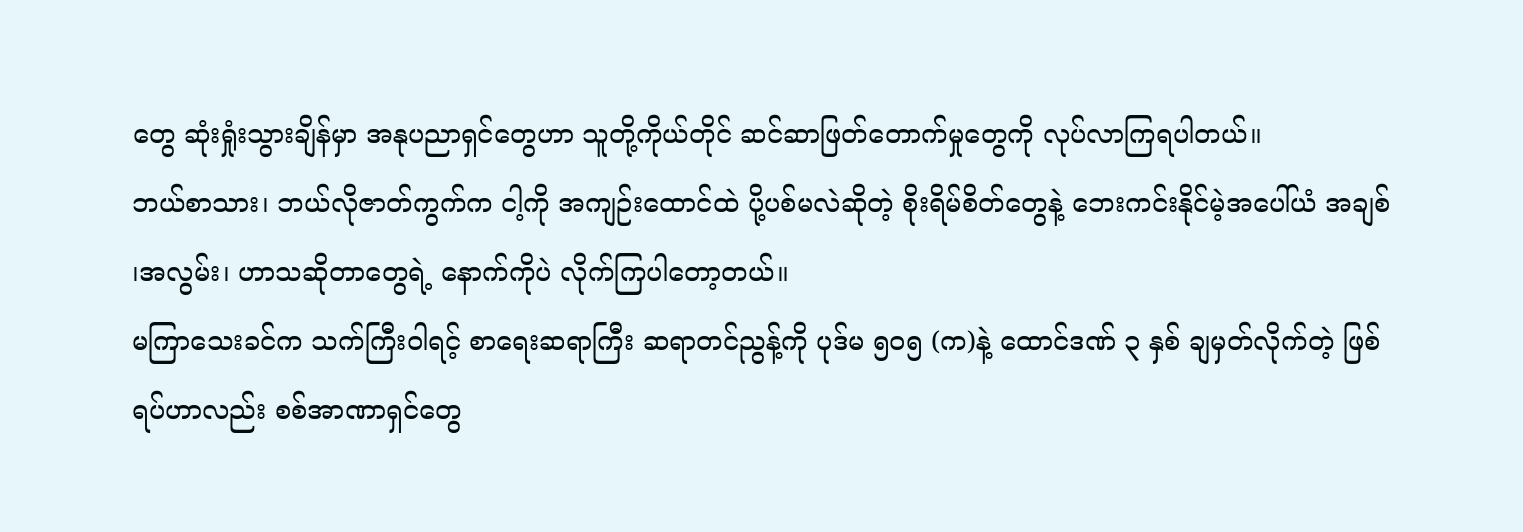တွေ ဆုံးရှုံးသွားချိန်မှာ အနုပညာရှင်တွေဟာ သူတို့ကိုယ်တိုင် ဆင်ဆာဖြတ်တောက်မှုတွေကို လုပ်လာကြရပါတယ်။
ဘယ်စာသား၊ ဘယ်လိုဇာတ်ကွက်က ငါ့ကို အကျဉ်းထောင်ထဲ ပို့ပစ်မလဲဆိုတဲ့ စိုးရိမ်စိတ်တွေနဲ့ ဘေးကင်းနိုင်မဲ့အပေါ်ယံ အချစ် ၊အလွမ်း၊ ဟာသဆိုတာတွေရဲ့ နောက်ကိုပဲ လိုက်ကြပါတော့တယ်။
မကြာသေးခင်က သက်ကြီးဝါရင့် စာရေးဆရာကြီး ဆရာတင်ညွန့်ကို ပုဒ်မ ၅၀၅ (က)နဲ့ ထောင်ဒဏ် ၃ နှစ် ချမှတ်လိုက်တဲ့ ဖြစ်ရပ်ဟာလည်း စစ်အာဏာရှင်တွေ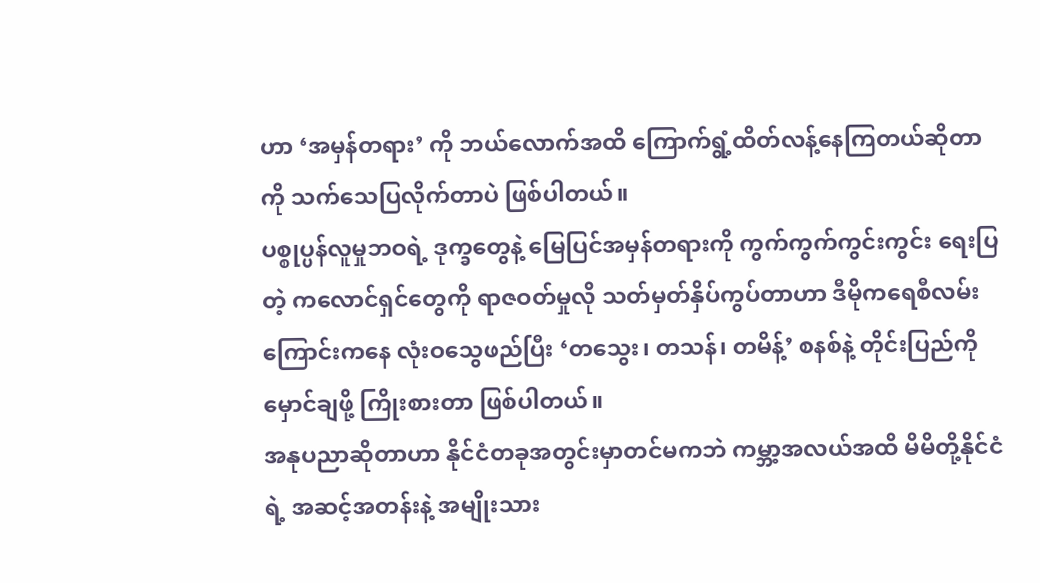ဟာ ‘အမှန်တရား’ ကို ဘယ်လောက်အထိ ကြောက်ရွံ့ထိတ်လန့်နေကြတယ်ဆိုတာကို သက်သေပြလိုက်တာပဲ ဖြစ်ပါတယ်။
ပစ္စုပ္ပန်လူမှုဘဝရဲ့ ဒုက္ခတွေနဲ့ မြေပြင်အမှန်တရားကို ကွက်ကွက်ကွင်းကွင်း ရေးပြတဲ့ ကလောင်ရှင်တွေကို ရာဇဝတ်မှုလို သတ်မှတ်နှိပ်ကွပ်တာဟာ ဒီမိုကရေစီလမ်းကြောင်းကနေ လုံးဝသွေဖည်ပြီး ‘တသွေး၊ တသန်၊ တမိန့်’ စနစ်နဲ့ တိုင်းပြည်ကို မှောင်ချဖို့ ကြိုးစားတာ ဖြစ်ပါတယ်။
အနုပညာဆိုတာဟာ နိုင်ငံတခုအတွင်းမှာတင်မကဘဲ ကမ္ဘာ့အလယ်အထိ မိမိတို့နိုင်ငံရဲ့ အဆင့်အတန်းနဲ့ အမျိုးသား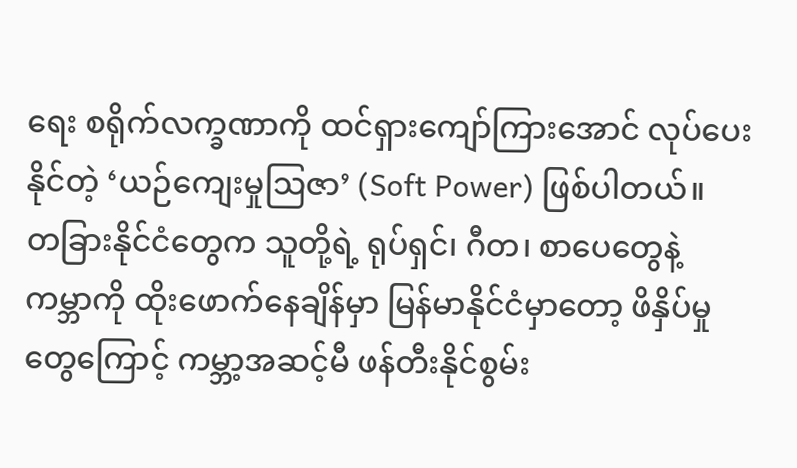ရေး စရိုက်လက္ခဏာကို ထင်ရှားကျော်ကြားအောင် လုပ်ပေးနိုင်တဲ့ ‘ယဉ်ကျေးမှုဩဇာ’ (Soft Power) ဖြစ်ပါတယ်။
တခြားနိုင်ငံတွေက သူတို့ရဲ့ ရုပ်ရှင်၊ ဂီတ၊ စာပေတွေနဲ့ ကမ္ဘာကို ထိုးဖောက်နေချိန်မှာ မြန်မာနိုင်ငံမှာတော့ ဖိနှိပ်မှုတွေကြောင့် ကမ္ဘာ့အဆင့်မီ ဖန်တီးနိုင်စွမ်း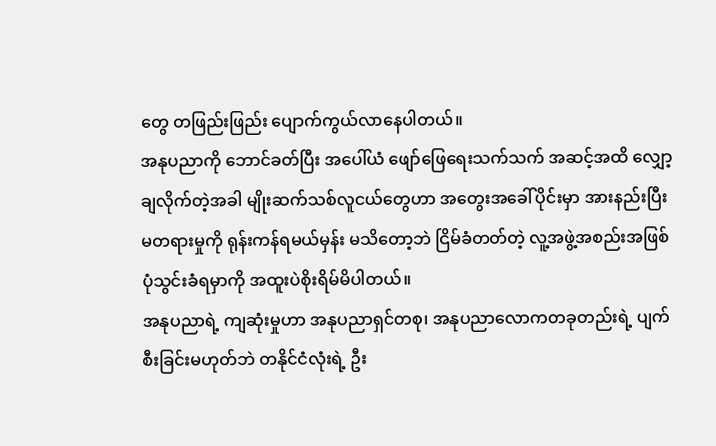တွေ တဖြည်းဖြည်း ပျောက်ကွယ်လာနေပါတယ်။
အနုပညာကို ဘောင်ခတ်ပြီး အပေါ်ယံ ဖျော်ဖြေရေးသက်သက် အဆင့်အထိ လျှော့ချလိုက်တဲ့အခါ မျိုးဆက်သစ်လူငယ်တွေဟာ အတွေးအခေါ်ပိုင်းမှာ အားနည်းပြီး မတရားမှုကို ရုန်းကန်ရမယ်မှန်း မသိတော့ဘဲ ငြိမ်ခံတတ်တဲ့ လူ့အဖွဲ့အစည်းအဖြစ် ပုံသွင်းခံရမှာကို အထူးပဲစိုးရိမ်မိပါတယ်။
အနုပညာရဲ့ ကျဆုံးမှုဟာ အနုပညာရှင်တစု၊ အနုပညာလောကတခုတည်းရဲ့ ပျက်စီးခြင်းမဟုတ်ဘဲ တနိုင်ငံလုံးရဲ့ ဦး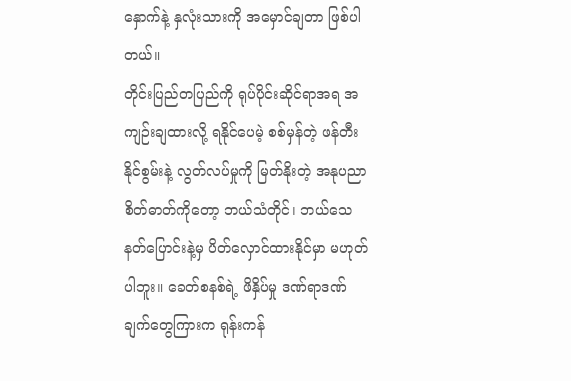နှောက်နဲ့ နှလုံးသားကို အမှောင်ချတာ ဖြစ်ပါတယ်။
တိုင်းပြည်တပြည်ကို ရုပ်ပိုင်းဆိုင်ရာအရ အကျဉ်းချထားလို့ ရနိုင်ပေမဲ့ စစ်မှန်တဲ့ ဖန်တီးနိုင်စွမ်းနဲ့ လွတ်လပ်မှုကို မြတ်နိုးတဲ့ အနုပညာစိတ်ဓာတ်ကိုတော့ ဘယ်သံတိုင်၊ ဘယ်သေနတ်ပြောင်းနဲ့မှ ပိတ်လှောင်ထားနိုင်မှာ မဟုတ်ပါဘူး။ ခေတ်စနစ်ရဲ့ ဖိနှိပ်မှု ဒဏ်ရာဒဏ်ချက်တွေကြားက ရုန်းကန်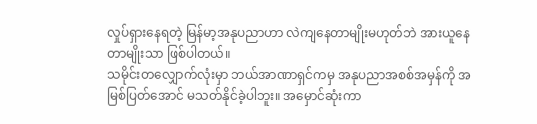လှုပ်ရှားနေရတဲ့ မြန်မာ့အနုပညာဟာ လဲကျနေတာမျိုးမဟုတ်ဘဲ အားယူနေတာမျိုးသာ ဖြစ်ပါတယ်။
သမိုင်းတလျှောက်လုံးမှာ ဘယ်အာဏာရှင်ကမှ အနုပညာအစစ်အမှန်ကို အမြစ်ပြတ်အောင် မသတ်နိုင်ခဲ့ပါဘူး။ အမှောင်ဆုံးကာ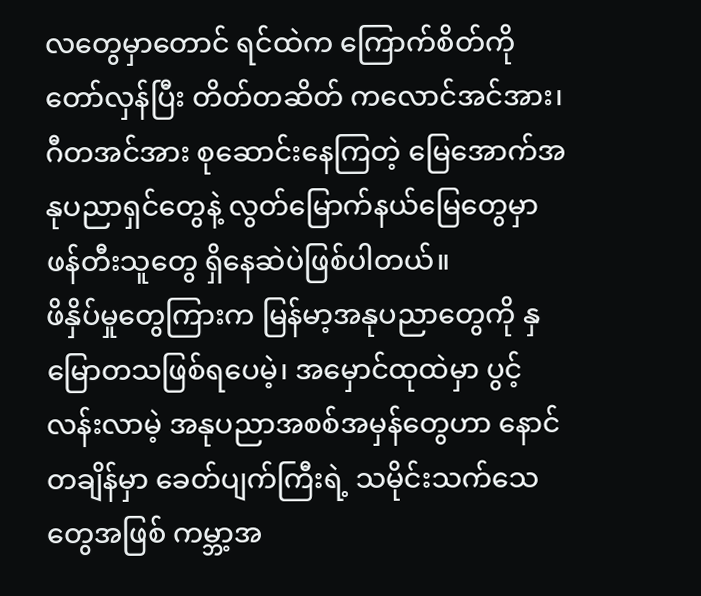လတွေမှာတောင် ရင်ထဲက ကြောက်စိတ်ကို တော်လှန်ပြီး တိတ်တဆိတ် ကလောင်အင်အား၊ ဂီတအင်အား စုဆောင်းနေကြတဲ့ မြေအောက်အနုပညာရှင်တွေနဲ့ လွတ်မြောက်နယ်မြေတွေမှာ ဖန်တီးသူတွေ ရှိနေဆဲပဲဖြစ်ပါတယ်။
ဖိနှိပ်မှုတွေကြားက မြန်မာ့အနုပညာတွေကို နှမြောတသဖြစ်ရပေမဲ့၊ အမှောင်ထုထဲမှာ ပွင့်လန်းလာမဲ့ အနုပညာအစစ်အမှန်တွေဟာ နောင်တချိန်မှာ ခေတ်ပျက်ကြီးရဲ့ သမိုင်းသက်သေတွေအဖြစ် ကမ္ဘာ့အ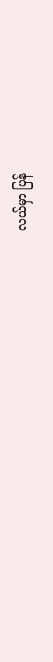လယ်မှာ ပြန်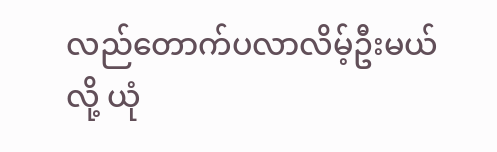လည်တောက်ပလာလိမ့်ဦးမယ်လို့ ယုံ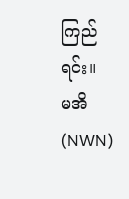ကြည်ရင်း။
မအိ(NWN)